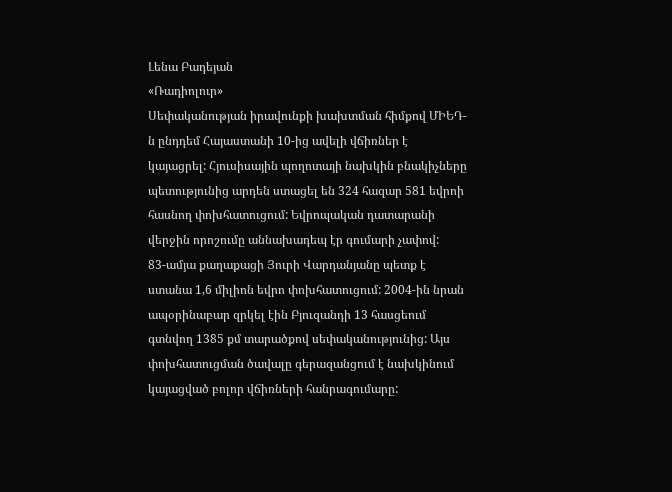Լենա Բադեյան
«Ռադիոլուր»
Սեփականության իրավունքի խախտման հիմքով ՄԻԵԴ-ն ընդդեմ Հայաստանի 10-ից ավելի վճիռներ է կայացրել: Հյուսիսային պողոտայի նախկին բնակիչները պետությունից արդեն ստացել են 324 հազար 581 եվրոի հասնող փոխհատուցում: Եվրոպական դատարանի վերջին որոշումը աննախադեպ էր գումարի չափով:
83-ամյա քաղաքացի Յուրի Վարդանյանը պետք է ստանա 1,6 միլիոն եվրո փոխհատուցում: 2004-ին նրան ապօրինաբար զրկել էին Բյուզանդի 13 հասցեում գտնվող 1385 քմ տարածքով սեփականությունից: Այս փոխհատուցման ծավալը գերազանցում է նախկինում կայացված բոլոր վճիռների հանրագումարը: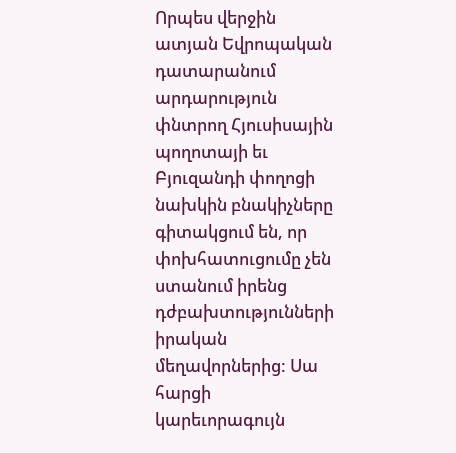Որպես վերջին ատյան Եվրոպական դատարանում արդարություն փնտրող Հյուսիսային պողոտայի եւ Բյուզանդի փողոցի նախկին բնակիչները գիտակցում են, որ փոխհատուցումը չեն ստանում իրենց դժբախտությունների իրական մեղավորներից: Սա հարցի կարեւորագույն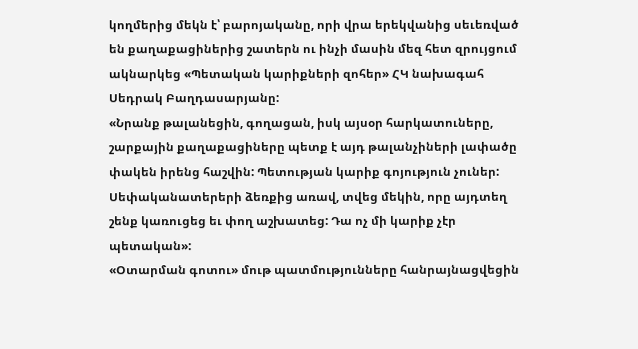կողմերից մեկն է՝ բարոյականը, որի վրա երեկվանից սեւեռված են քաղաքացիներից շատերն ու ինչի մասին մեզ հետ զրույցում ակնարկեց «Պետական կարիքների զոհեր» ՀԿ նախագահ Սեդրակ Բաղդասարյանը:
«Նրանք թալանեցին, գողացան, իսկ այսօր հարկատուները, շարքային քաղաքացիները պետք է այդ թալանչիների լափածը փակեն իրենց հաշվին: Պետության կարիք գոյություն չուներ: Սեփականատերերի ձեռքից առավ, տվեց մեկին, որը այդտեղ շենք կառուցեց եւ փող աշխատեց: Դա ոչ մի կարիք չէր պետական»:
«Օտարման գոտու» մութ պատմությունները հանրայնացվեցին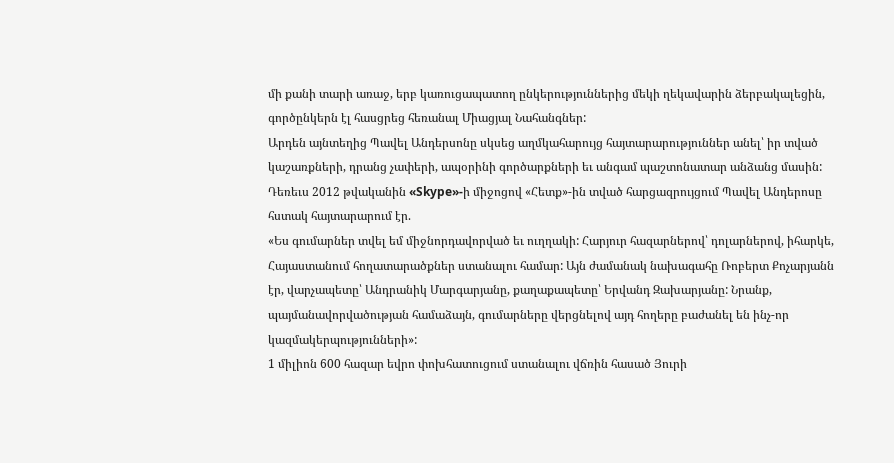մի քանի տարի առաջ, երբ կառուցապատող ընկերություններից մեկի ղեկավարին ձերբակալեցին, գործընկերն էլ հասցրեց հեռանալ Միացյալ Նահանգներ:
Արդեն այնտեղից Պավել Անդերսոնը սկսեց աղմկահարույց հայտարարություններ անել՝ իր տված կաշառքների, դրանց չափերի, ապօրինի գործարքների եւ անգամ պաշտոնատար անձանց մասին: Դեռեւս 2012 թվականին «Skype»-ի միջոցով «Հետք»-ին տված հարցազրույցում Պավել Անդերոսը հստակ հայտարարում էր.
«Ես գումարներ տվել եմ միջնորդավորված եւ ուղղակի: Հարյուր հազարներով՝ դոլարներով, իհարկե, Հայաստանում հողատարածքներ ստանալու համար: Այն ժամանակ նախագահը Ռոբերտ Քոչարյանն էր, վարչապետը՝ Անդրանիկ Մարգարյանը, քաղաքապետը՝ Երվանդ Զախարյանը: Նրանք, պայմանավորվածության համաձայն, գումարները վերցնելով այդ հողերը բաժանել են ինչ-որ կազմակերպությունների»:
1 միլիոն 600 հազար եվրո փոխհատուցում ստանալու վճռին հասած Յուրի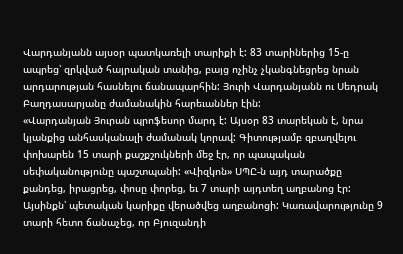Վարդանյանն այսօր պատկառելի տարիքի է: 83 տարիներից 15-ը ապրեց՝ զրկված հայրական տանից, բայց ոչինչ չկանգնեցրեց նրան արդարության հասնելու ճանապարհին: Յուրի Վարդանյանն ու Սեդրակ Բաղդասարյանը ժամանակին հարեւաններ էին:
«Վարդանյան Յուրան պրոֆեսոր մարդ է: Այսօր 83 տարեկան է, նրա կյանքից անհասկանալի ժամանակ կորավ: Գիտությամբ զբաղվելու փոխարեն 15 տարի քաշքշուկների մեջ էր, որ պապական սեփականությունը պաշտպանի: «Վիզկոն» ՍՊԸ-ն այդ տարածքը քանդեց, իրացրեց, փոսը փորեց, եւ 7 տարի այդտեղ աղբանոց էր: Այսինքն՝ պետական կարիքը վերածվեց աղբանոցի: Կառավարությունը 9 տարի հետո ճանաչեց, որ Բյուզանդի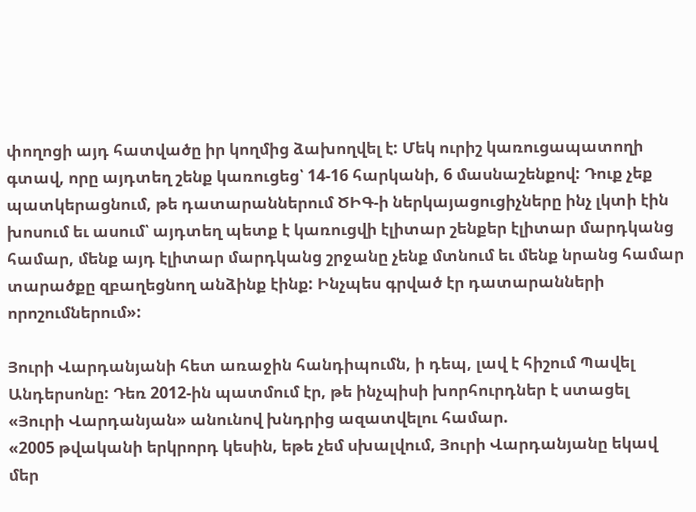փողոցի այդ հատվածը իր կողմից ձախողվել է: Մեկ ուրիշ կառուցապատողի գտավ, որը այդտեղ շենք կառուցեց՝ 14-16 հարկանի, 6 մասնաշենքով: Դուք չեք պատկերացնում, թե դատարաններում ԾԻԳ-ի ներկայացուցիչները ինչ լկտի էին խոսում եւ ասում՝ այդտեղ պետք է կառուցվի էլիտար շենքեր էլիտար մարդկանց համար, մենք այդ էլիտար մարդկանց շրջանը չենք մտնում եւ մենք նրանց համար տարածքը զբաղեցնող անձինք էինք: Ինչպես գրված էր դատարանների որոշումներում»:

Յուրի Վարդանյանի հետ առաջին հանդիպումն, ի դեպ, լավ է հիշում Պավել Անդերսոնը: Դեռ 2012-ին պատմում էր, թե ինչպիսի խորհուրդներ է ստացել «Յուրի Վարդանյան» անունով խնդրից ազատվելու համար.
«2005 թվականի երկրորդ կեսին, եթե չեմ սխալվում, Յուրի Վարդանյանը եկավ մեր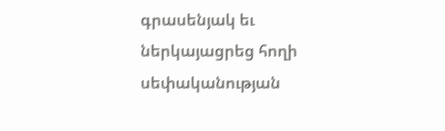գրասենյակ եւ ներկայացրեց հողի սեփականության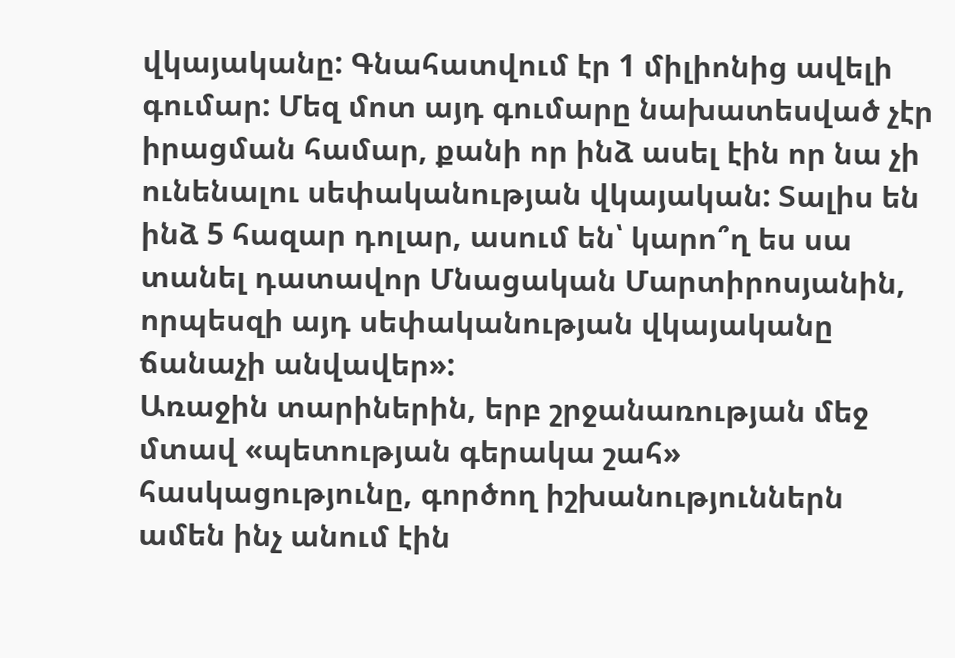վկայականը: Գնահատվում էր 1 միլիոնից ավելի գումար: Մեզ մոտ այդ գումարը նախատեսված չէր իրացման համար, քանի որ ինձ ասել էին որ նա չի ունենալու սեփականության վկայական: Տալիս են ինձ 5 հազար դոլար, ասում են՝ կարո՞ղ ես սա տանել դատավոր Մնացական Մարտիրոսյանին, որպեսզի այդ սեփականության վկայականը ճանաչի անվավեր»:
Առաջին տարիներին, երբ շրջանառության մեջ մտավ «պետության գերակա շահ» հասկացությունը, գործող իշխանություններն ամեն ինչ անում էին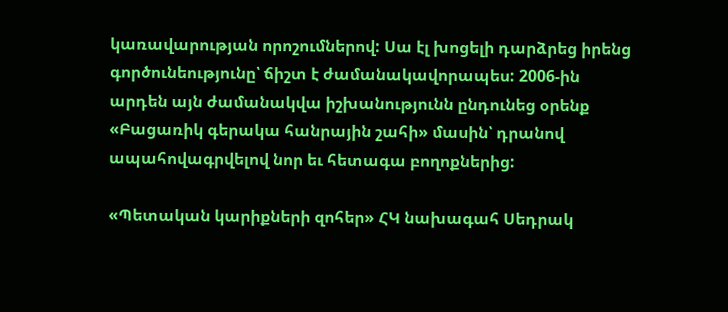կառավարության որոշումներով: Սա էլ խոցելի դարձրեց իրենց գործունեությունը՝ ճիշտ է ժամանակավորապես: 2006-ին արդեն այն ժամանակվա իշխանությունն ընդունեց օրենք «Բացառիկ գերակա հանրային շահի» մասին՝ դրանով ապահովագրվելով նոր եւ հետագա բողոքներից:

«Պետական կարիքների զոհեր» ՀԿ նախագահ Սեդրակ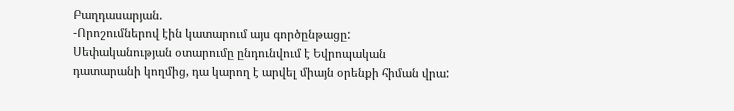Բաղդասարյան.
-Որոշումներով էին կատարում այս գործընթացը: Սեփականության օտարումը ընդունվում է Եվրոպական դատարանի կողմից, դա կարող է արվել միայն օրենքի հիման վրա: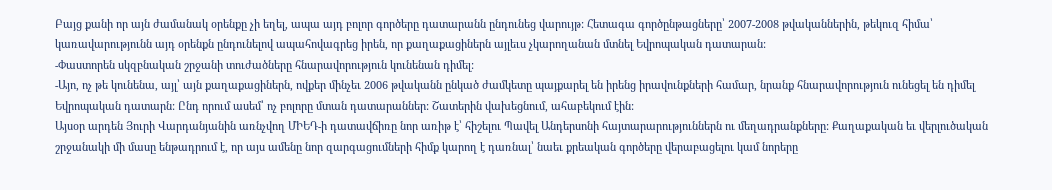Բայց քանի որ այն ժամանակ օրենքը չի եղել, ապա այդ բոլոր գործերը դատարանն ընդունեց վարույթ: Հետագա գործընթացները՝ 2007-2008 թվականներին, թեկուզ հիմա՝ կառավարությունն այդ օրենքն ընդունելով ապահովագրեց իրեն, որ քաղաքացիներն այլեւս չկարողանան մտնել Եվրոպական դատարան:
-Փաստորեն սկզբնական շրջանի տուժածները հնարավորություն կունենան դիմել:
-Այո, ոչ թե կունենա, այլ՝ այն քաղաքացիներն, ովքեր մինչեւ 2006 թվականն ընկած ժամկետը պայքարել են իրենց իրավունքների համար, նրանք հնարավորություն ունեցել են դիմել Եվրոպական դատարն: Ընդ որում ասեմ՝ ոչ բոլորը մտան դատարաններ: Շատերին վախեցնում, ահաբեկում էին:
Այսօր արդեն Յուրի Վարդանյանին առնչվող ՄԻԵԴ-ի դատավճիռը նոր առիթ է՝ հիշելու Պավել Անդերսոնի հայտարարություններն ու մեղադրանքները: Քաղաքական եւ վերլուծական շրջանակի մի մասը ենթադրում է, որ այս ամենը նոր զարգացումների հիմք կարող է դառնալ՝ նաեւ քրեական գործերը վերաբացելու կամ նորերը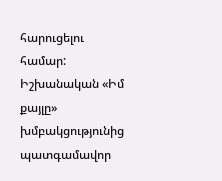հարուցելու համար: Իշխանական «Իմ քայլը» խմբակցությունից պատգամավոր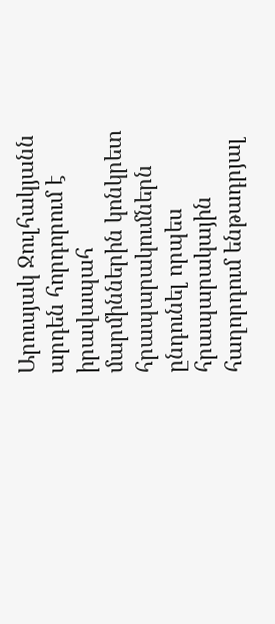Արուսյակ Ջուլհակյանն արդեն հորդորում է իրավապահ մարմիններին կոնկրետ հրապարակումներն ընդունել որպես հրապարակային հաղորդում ենթադրյալ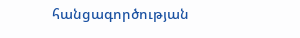հանցագործության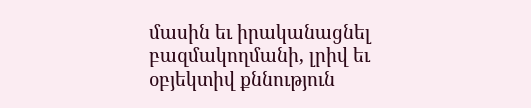մասին եւ իրականացնել բազմակողմանի, լրիվ եւ օբյեկտիվ քննություն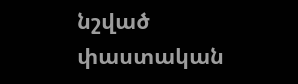նշված փաստական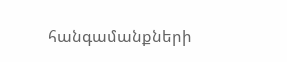հանգամանքների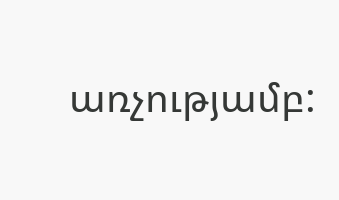առչությամբ: